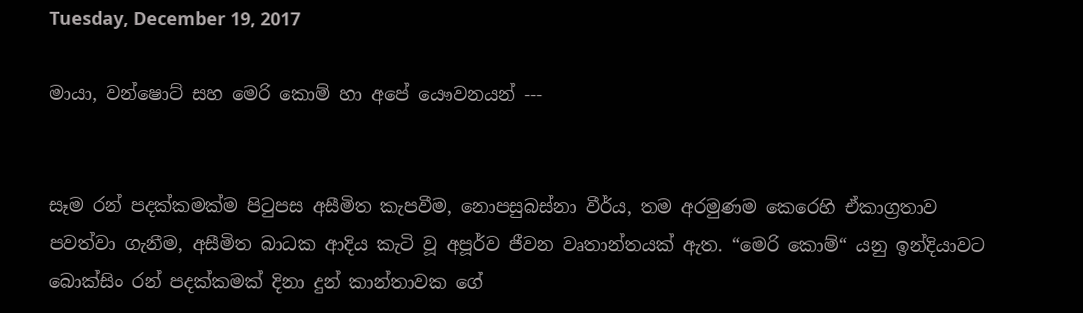Tuesday, December 19, 2017

මායා, වන්ෂොට් සහ මෙරි කොම් හා අපේ යෞවනයන් ---


සෑම රන් පදක්කමක්ම පිටුපස අසීමිත කැපවීම, නොපසුබස්නා වීර්ය, තම අරමුණම කෙරෙහි ඒකාග්‍රතාව පවත්වා ගැනීම, අසීමිත බාධක ආදිය කැටි වූ අපූර්ව ජීවන වෘතාන්තයක් ඇත. “මෙරි කොම්“ යනු ඉන්දියාවට බොක්සිං රන් පදක්කමක් දිනා දුන් කාන්තාවක ගේ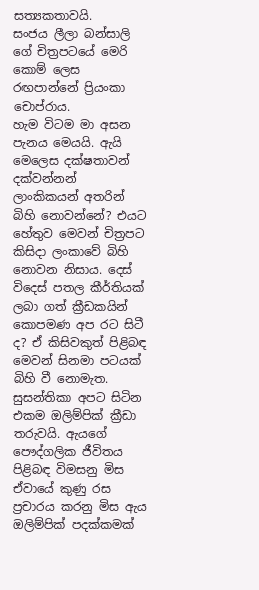සත්‍යකතාවයි.
සංජය ලීලා බන්සාලි ගේ චිත්‍රපටයේ මෙරි කොම් ලෙස රඟපාන්නේ ප්‍රියංකා චොප්රාය.
හැම විටම මා අසන පැනය මෙයයි. ඇයි මෙලෙස දක්ෂතාවන් දක්වන්නන් ලාංකිකයන් අතරින් බිහි නොවන්නේ? එයට හේතුව මෙවන් චිත්‍රපට කිසිදා ලංකාවේ බිහි නොවන නිසාය. දෙස් විදෙස් පතල කීර්තියක් ලබා ගත් ක්‍රීඩකයින් කොපමණ අප රට සිටී ද? ඒ කිසිවකුත් පිළිබඳ මෙවන් සිනමා පටයක් බිහි වී නොමැත. සුසන්තිකා අපට සිටින එකම ඔලිම්පික් ක්‍රීඩා තරුවයි. ඇයගේ පෞද්ගලික ජීවිතය පිළිබඳ විමසනු මිස ඒවායේ කුණු රස ප්‍රචාරය කරනු මිස ඇය ඔලිම්පික් පදක්කමක්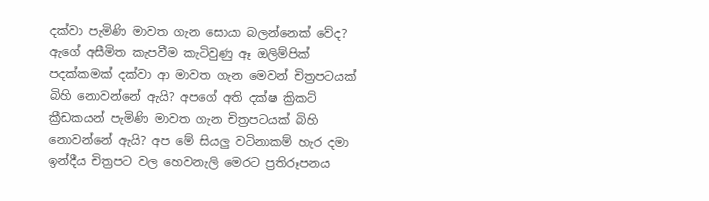දක්වා පැමිණි මාවත ගැන සොයා බලන්නෙක් වේද? ඇගේ අසීමිත කැපවීම කැටිවුණු ඈ ඔලිම්පික් පදක්කමක් දක්වා ආ මාවත ගැන මෙවන් චිත්‍රපටයක් බිහි නොවන්නේ ඇයි? අපගේ අති දක්ෂ ක්‍රිකට් ක්‍රීඩකයන් පැමිණි මාවත ගැන චිත්‍රපටයක් බිහි නොවන්නේ ඇයි? අප මේ සියලු වටිනාකම් හැර දමා ඉන්දීය චිත්‍රපට වල හෙවනැලි මෙරට ප්‍රතිරූපනය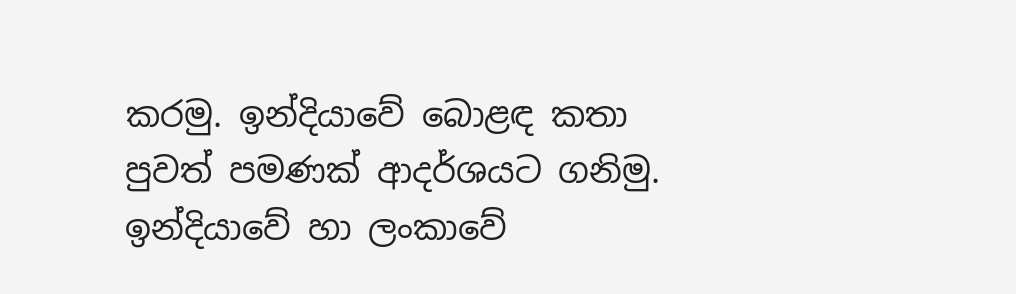කරමු. ඉන්දියාවේ බොළඳ කතා පුවත් පමණක් ආදර්ශයට ගනිමු.
ඉන්දියාවේ හා ලංකාවේ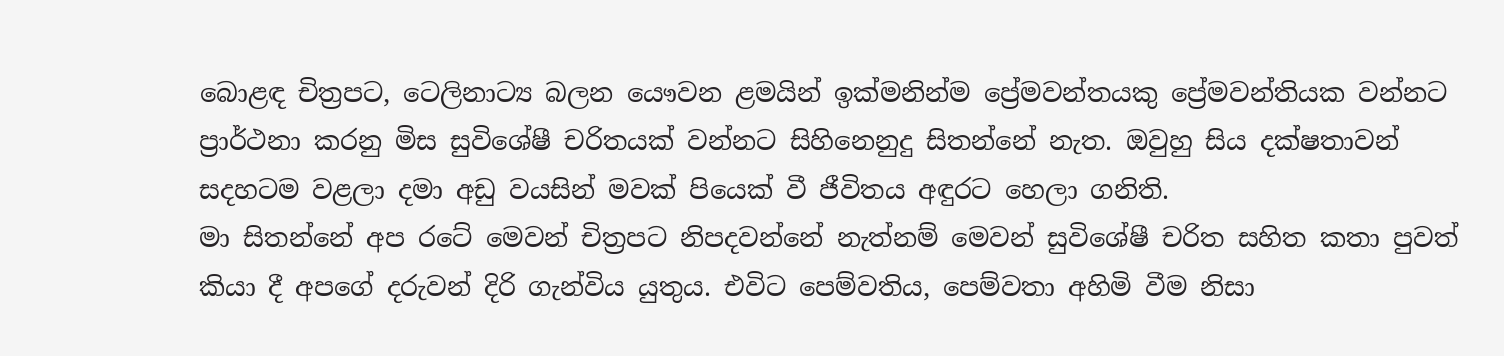බොළඳ චිත්‍රපට, ටෙලිනාට්‍ය බලන යෞවන ළමයින් ඉක්මනින්ම ප්‍රේමවන්තයකු ප්‍රේමවන්තියක වන්නට ප්‍රාර්ථනා කරනු මිස සුවිශේෂී චරිතයක් වන්නට සිහිනෙනුදු සිතන්නේ නැත. ඔවුහු සිය දක්ෂතාවන් සදහටම වළලා දමා අඩු වයසින් මවක් පියෙක් වී ජීවිතය අඳුරට හෙලා ගනිති.
මා සිතන්නේ අප රටේ මෙවන් චිත්‍රපට නිපදවන්නේ නැත්නම් මෙවන් සුවිශේෂී චරිත සහිත කතා පුවත් කියා දී අපගේ දරුවන් දිරි ගැන්විය යුතුය. එවිට පෙම්වතිය, පෙම්වතා අහිමි වීම නිසා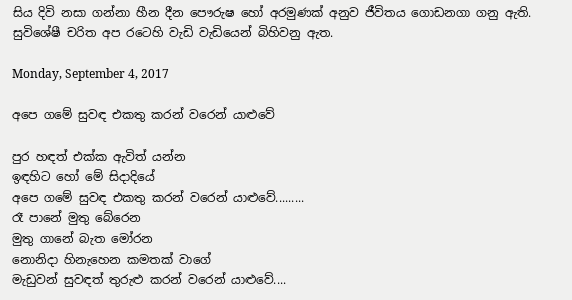සිය දිවි නසා ගන්නා හීන දීන පෞරුෂ හෝ අරමුණක් අනුව ජීවිතය ගොඩනගා ගනු ඇති. සුවිශේෂී චරිත අප රටෙහි වැඩි වැඩියෙන් බිහිවනු ඇත.

Monday, September 4, 2017

අපෙ ගමේ සුවඳ එකතු කරන් වරෙන් යාළුවේ

පුර හඳත් එක්ක ඇවිත් යන්න
ඉඳහිට හෝ මේ සිදාදියේ
අපෙ ගමේ සුවඳ එකතු කරන් වරෙන් යාළුවේ.........
රෑ පානේ මුතු බේරෙන
මුතු ගානේ බැත මෝරන
නොනිදා හිනැහෙන කමතක් වාගේ
මැඩුවන් සුවඳත් තුරුළු කරන් වරෙන් යාළුවේ....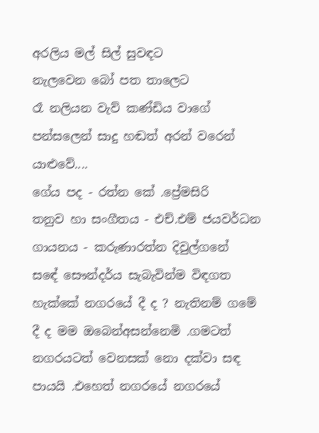අරලිය මල් සිල් සුවඳට
නැලවෙන බෝ පත තාලෙට
රෑ නලියන වැව් කණ්ඩිය වාගේ
පන්සලෙන් සාදු හඬත් අරන් වරෙන් යාළුවේ....
ගේය පද - රත්න කේ .ප්‍රේමසිරි
තනුව හා සංගීතය - එච්.එම් ජයවර්ධන
ගායනය - කරුණාරත්න දිවුල්ගනේ
සඳේ සෞන්දර්ය සැබැවින්ම විඳගත හැක්කේ නගරයේ දී ද ? නැතිනම් ගමේ දී ද මම ඔබෙන්අසන්නෙමි .ගමටත් නගරයටත් වෙනසක් නො දක්වා සඳ පායයි .එහෙත් නගරයේ නගරයේ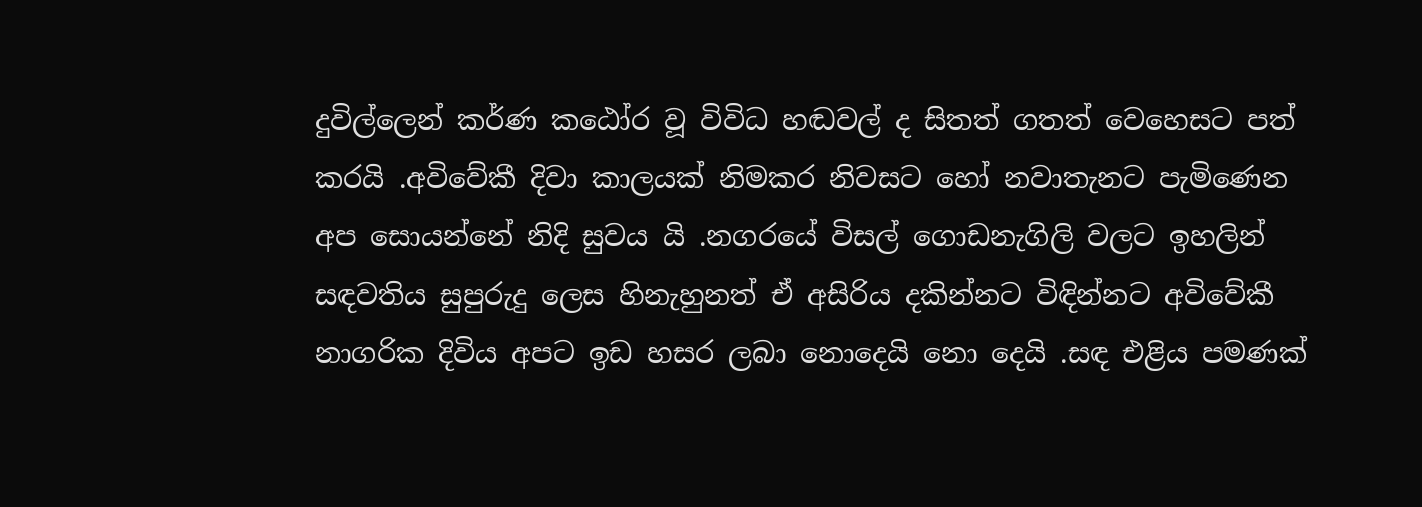දුවිල්ලෙන් කර්ණ කඨෝර වූ විවිධ හඬවල් ද සිතත් ගතත් වෙහෙසට පත් කරයි .අවිවේකී දිවා කාලයක් නිමකර නිවසට හෝ නවාතැනට පැමිණෙන අප සොයන්නේ නිදි සුවය යි .නගරයේ විසල් ගොඩනැගිලි වලට ඉහලින් සඳවතිය සුපුරුදු ලෙස හිනැහුනත් ඒ අසිරිය දකින්නට විඳින්නට අවිවේකී නාගරික දිවිය අපට ඉඩ හසර ලබා නොදෙයි නො දෙයි .සඳ එළිය පමණක්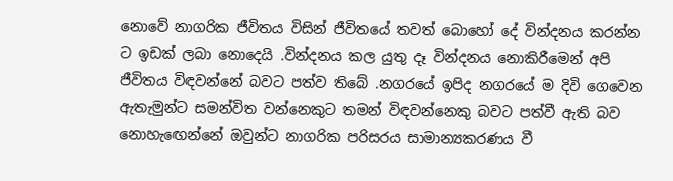නොවේ නාගරික ජීවිතය විසින් ජීවිතයේ තවත් බොහෝ දේ වින්දනය කරන්න ට ඉඩක් ලබා නොදෙයි .වින්දනය කල යුතු දෑ වින්දනය නොකිරීමෙන් අපි ජීවිතය විඳවන්නේ බවට පත්ව තිබේ .නගරයේ ඉපිද නගරයේ ම දිවි ගෙවෙන ඇතැමුන්ට සමන්විත වන්නෙකුට තමන් විඳවන්නෙකු බවට පත්වී ඇති බව නොහැඟෙන්නේ ඔවුන්ට නාගරික පරිසරය සාමාන්‍යකරණය වී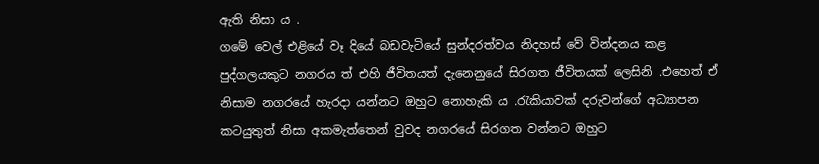ඇති නිසා ය .
ගමේ වෙල් එළියේ වෑ දියේ බඩවැටියේ සුන්දරත්වය නිදහස් වේ වින්දනය කළ පුද්ගලයකුට නගරය ත් එහි ජීවිතයත් දැනෙනුයේ සිරගත ජීවිතයක් ලෙසිනි .එහෙත් ඒ නිසාම නගරයේ හැරදා යන්නට ඔහුට නොහැකි ය .රැකියාවක් දරුවන්ගේ අධ්‍යාපන කටයුතුත් නිසා අකමැත්තෙන් වුවද නගරයේ සිරගත වන්නට ඔහුට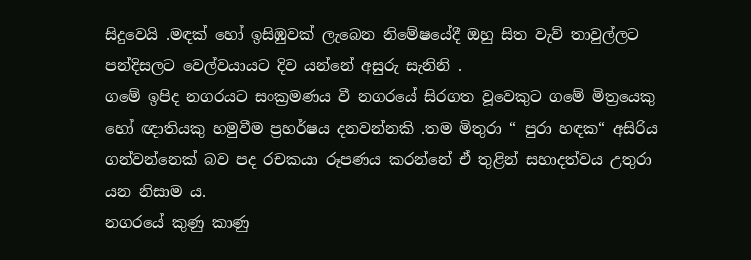සිදුවෙයි .මඳක් හෝ ඉසිඹුවක් ලැබෙන නිමේෂයේදී ඔහු සිත වැව් තාවුල්ලට පන්දිසලට වෙල්වයායට දිව යන්නේ අසුරු සැනිනි .
ගමේ ඉපිද නගරයට සංක්‍රමණය වී නගරයේ සිරගත වූවෙකුට ගමේ මිත්‍රයෙකු හෝ ඥාතියකු හමුවීම ප්‍රහර්ෂය දනවන්නකි .තම මිතුරා “ පුරා හඳක“ අසිරිය ගන්වන්නෙක් බව පද රචකයා රූපණය කරන්නේ ඒ තුළින් සහාදත්වය උතුරා යන නිසාම ය.
නගරයේ කුණු කාණු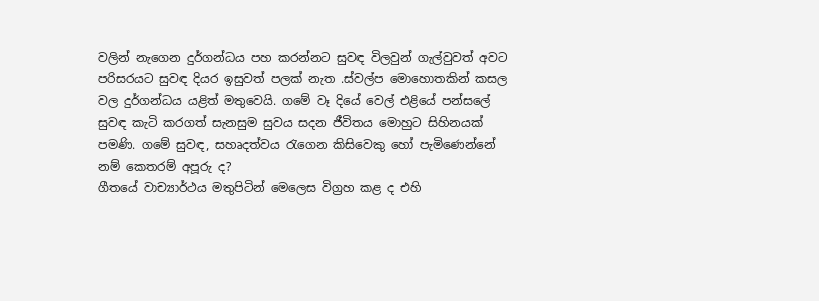වලින් නැගෙන දුර්ගන්ධය පහ කරන්නට සුවඳ විලවුන් ගැල්වුවත් අවට පරිසරයට සුවඳ දියර ඉසුවත් පලක් නැත .ස්වල්ප මොහොතකින් කසල වල දුර්ගන්ධය යළිත් මතුවෙයි. ගමේ වෑ දියේ වෙල් එළියේ පන්සලේ සුවඳ කැටි කරගත් සැනසුම සුවය සදන ජීවිතය මොහුට සිහිනයක් පමණි. ගමේ සුවඳ, සහෘදත්වය රැගෙන කිසිවෙකු හෝ පැමිණෙන්නේ නම් කෙතරම් අපූරු ද?
ගීතයේ වාච්‍යාර්ථය මතුපිටින් මෙලෙස විග්‍රහ කළ ද එහි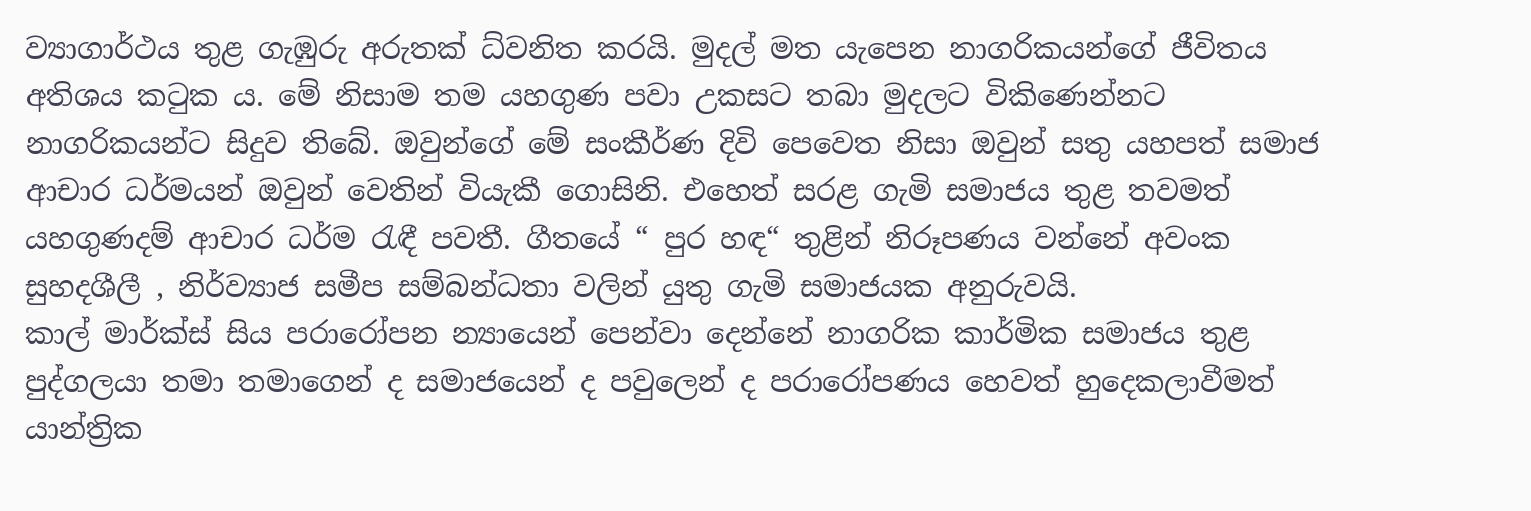ව්‍යාගාර්ථය තුළ ගැඹුරු අරුතක් ධ්වනිත කරයි. මුදල් මත යැපෙන නාගරිකයන්ගේ ජීවිතය අතිශය කටුක ය. මේ නිසාම තම යහගුණ පවා උකසට තබා මුදලට විකිණෙන්නට නාගරිකයන්ට සිදුව තිබේ. ඔවුන්ගේ මේ සංකීර්ණ දිවි පෙවෙත නිසා ඔවුන් සතු යහපත් සමාජ ආචාර ධර්මයන් ඔවුන් වෙතින් වියැකී ගොසිනි. එහෙත් සරළ ගැමි සමාජය තුළ තවමත් යහගුණදම් ආචාර ධර්ම රැඳී පවතී. ගීතයේ “ පුර හඳ“ තුළින් නිරූපණය වන්නේ අවංක සුහදශීලී , නිර්ව්‍යාජ සමීප සම්බන්ධතා වලින් යුතු ගැමි සමාජයක අනුරුවයි.
කාල් මාර්ක්ස් සිය පරාරෝපන න්‍යායෙන් පෙන්වා දෙන්නේ නාගරික කාර්මික සමාජය තුළ පුද්ගලයා තමා තමාගෙන් ද සමාජයෙන් ද පවුලෙන් ද පරාරෝපණය හෙවත් හුදෙකලාවීමත් යාන්ත්‍රික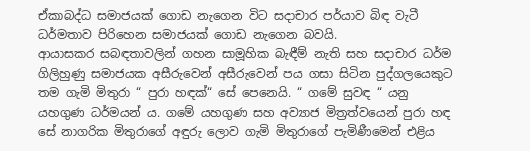ඒකාබද්ධ සමාජයක් ගොඩ නැගෙන විට සදාචාර පර්යාව බිඳ වැටී ධර්මතාව පිරිහෙන සමාජයක් ගොඩ නැගෙන බවයි.
ආයාසකර සබඳතාවලින් ගහන සාමූහික බැඳීම් නැති සහ සදාචාර ධර්ම ගිලිහුණු සමාජයක අසීරුවෙන් අසීරුවෙන් පය ගසා සිටින පුද්ගලයෙකුට තම ගැමි මිතුරා “ පුරා හඳක්“ සේ පෙනෙයි. “ ගමේ සුවඳ “ යනු යහගුණ ධර්මයන් ය. ගමේ යහගුණ සහ අව්‍යාජ මිත්‍රත්වයෙන් පුරා හඳ සේ නාගරික මිතුරාගේ අඳුරු ලොව ගැමි මිතුරාගේ පැමිණීමෙන් එළිය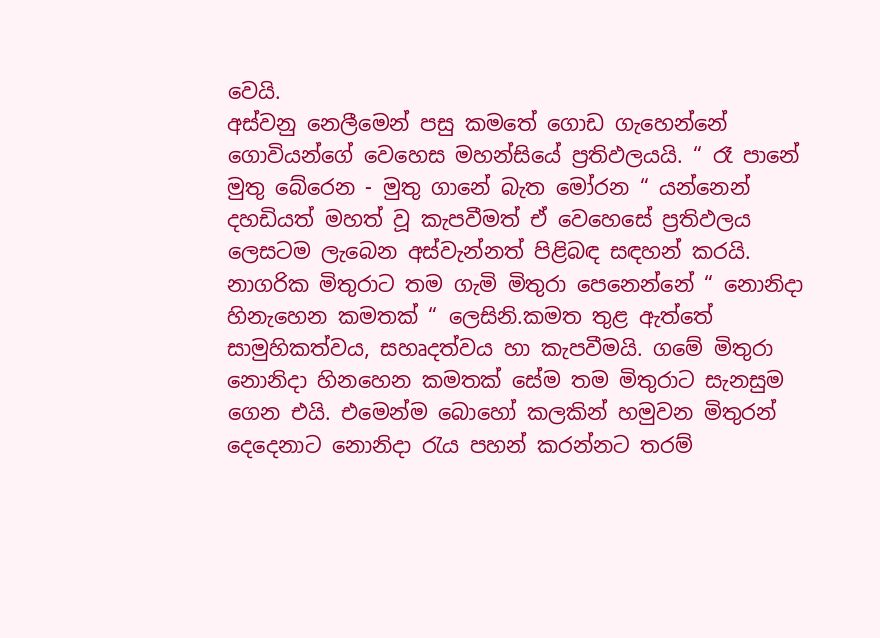වෙයි.
අස්වනු නෙලීමෙන් පසු කමතේ ගොඩ ගැහෙන්නේ ගොවියන්ගේ වෙහෙස මහන්සියේ ප්‍රතිඵලයයි. “ රෑ පානේ මුතු බේරෙන - මුතු ගානේ බැත මෝරන “ යන්නෙන් දහඩියත් මහත් වූ කැපවීමත් ඒ වෙහෙසේ ප්‍රතිඵලය ලෙසටම ලැබෙන අස්වැන්නත් පිළිබඳ සඳහන් කරයි. නාගරික මිතුරාට තම ගැමි මිතුරා පෙනෙන්නේ “ නොනිදා හිනැහෙන කමතක් “ ලෙසිනි.කමත තුළ ඇත්තේ සාමුහිකත්වය, සහෘදත්වය හා කැපවීමයි. ගමේ මිතුරා නොනිදා හිනහෙන කමතක් සේම තම මිතුරාට සැනසුම ගෙන එයි. එමෙන්ම බොහෝ කලකින් හමුවන මිතුරන් දෙදෙනාට නොනිදා රැය පහන් කරන්නට තරම්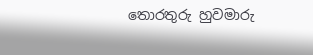තොරතුරු හුවමාරු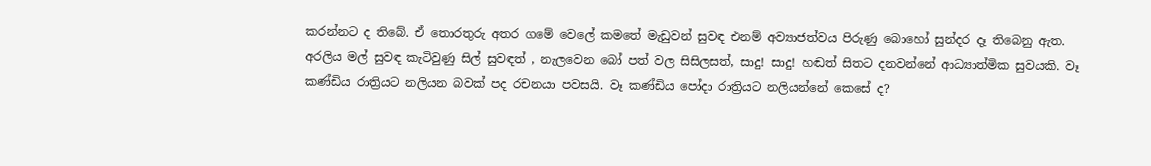කරන්නට ද තිබේ. ඒ තොරතුරු අතර ගමේ වෙලේ කමතේ මැඩුවන් සුවඳ එනම් අව්‍යාජත්වය පිරුණු බොහෝ සුන්දර දෑ තිබෙනු ඇත.
අරලිය මල් සුවඳ කැටිවුණු සිල් සුවඳත් , නැලවෙන බෝ පත් වල සිසිලසත්, සාදු! සාදු! හඬත් සිතට දනවන්නේ ආධ්‍යාත්මික සුවයකි. වෑ කණ්ඩිය රාත්‍රියට නලියන බවක් පද රචනයා පවසයි. වෑ කණ්ඩිය පෝදා රාත්‍රියට නලියන්නේ කෙසේ ද?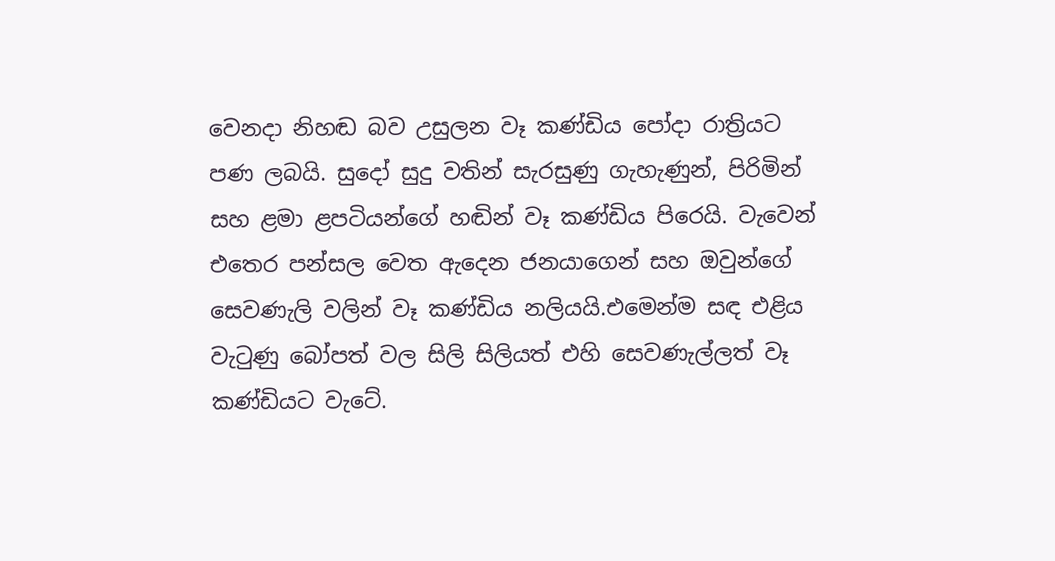වෙනදා නිහඬ බව උසුලන වෑ කණ්ඩිය පෝදා රාත්‍රියට පණ ලබයි. සුදෝ සුදු වතින් සැරසුණු ගැහැණුන්, පිරිමින් සහ ළමා ළපටියන්ගේ හඬින් වෑ කණ්ඩිය පිරෙයි. වැවෙන් එතෙර පන්සල වෙත ඇදෙන ජනයාගෙන් සහ ඔවුන්ගේ සෙවණැලි වලින් වෑ කණ්ඩිය නලියයි.එමෙන්ම සඳ එළිය වැටුණු බෝපත් වල සිලි සිලියත් එහි සෙවණැල්ලත් වෑ කණ්ඩියට වැටේ.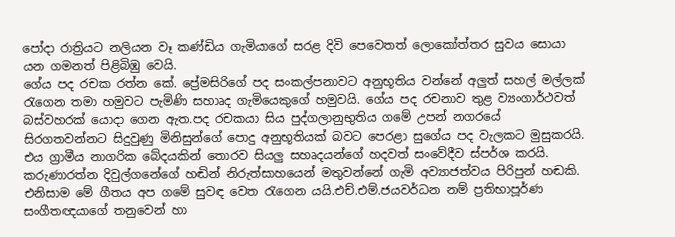පෝදා රාත්‍රියට නලියන වෑ කණ්ඩිය ගැමියාගේ සරළ දිවි පෙවෙතත් ලොකෝත්තර සුවය සොයා යන ගමනත් පිළිබිඹු වෙයි.
ගේය පද රචක රත්න කේ. ප්‍රේමසිරිගේ පද සංකල්පනාවට අනුභූතිය වන්නේ අලුත් සහල් මල්ලක් රැගෙන තමා හමුවට පැමිණි සහාෘද ගැමියෙකුගේ හමුවයි. ගේය පද රචනාව තුළ ව්‍යංගාර්ථවත් බස්වහරක් යොදා ගෙන ඇත.පද රචකයා සිය පුද්ගලානුභුතිය ගමේ උපන් නගරයේ සිරගතවන්නට සිදුවුණු මිනිසුන්ගේ පොදු අනුභූතියක් බවට පෙරළා සුගේය පද වැලකට මුසුකරයි. එය ග්‍රාමීය නාගරික බේදයකින් තොරව සියලු සහෘදයන්ගේ හදවත් සංවේදීව ස්පර්ශ කරයි.
කරුණාරත්න දිවුල්ගනේගේ හඬින් නිරුත්සාහයෙන් මතුවන්නේ ගැමි අව්‍යාජත්වය පිරිපුන් හඬකි. එනිසාම මේ ගීතය අප ගමේ සුවඳ වෙත රැගෙන යයි.එච්.එම්.ජයවර්ධන නම් ප්‍රතිභාපූර්ණ සංගීතඥයාගේ තනුවෙන් හා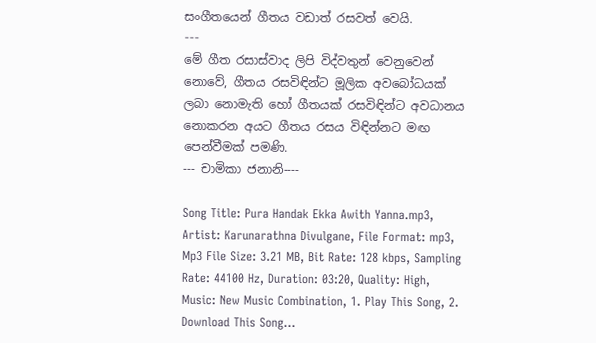සංගීතයෙන් ගීතය වඩාත් රසවත් වෙයි.
---
මේ ගීත රසාස්වාද ලිපි විද්වතුන් වෙනුවෙන් නොවේ, ගීතය රසවිඳින්ට මූලික අවබෝධයක් ලබා නොමැති හෝ ගීතයක් රසවිඳින්ට අවධානය නොකරන අයට ගීතය රසය විඳින්නට මඟ පෙන්වීමක් පමණි.
--- චාමිකා ජනානි----

Song Title: Pura Handak Ekka Awith Yanna.mp3, Artist: Karunarathna Divulgane, File Format: mp3, Mp3 File Size: 3.21 MB, Bit Rate: 128 kbps, Sampling Rate: 44100 Hz, Duration: 03:20, Quality: High, Music: New Music Combination, 1. Play This Song, 2. Download This Song...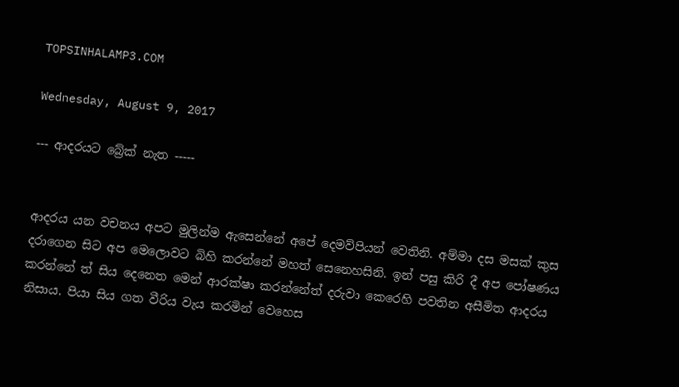TOPSINHALAMP3.COM

Wednesday, August 9, 2017

--- ආදරයට බ්‍රේක් නැත -----


ආදරය යන වචනය අපට මුලින්ම ඇසෙන්නේ අපේ දෙමව්පියන් වෙතිනි. අම්මා දස මසක් කුස දරාගෙන සිට අප මෙලොවට බිහි කරන්නේ මහත් සෙනෙහසිනි. ඉන් පසු කිරි දී අප පෝෂණය කරන්නේ ත් සිය දෙනෙත මෙන් ආරක්ෂා කරන්නේත් දරුවා කෙරෙහි පවතින අසීමිත ආදරය නිසාය. පියා සිය ගත වීරිය වැය කරමින් වෙහෙස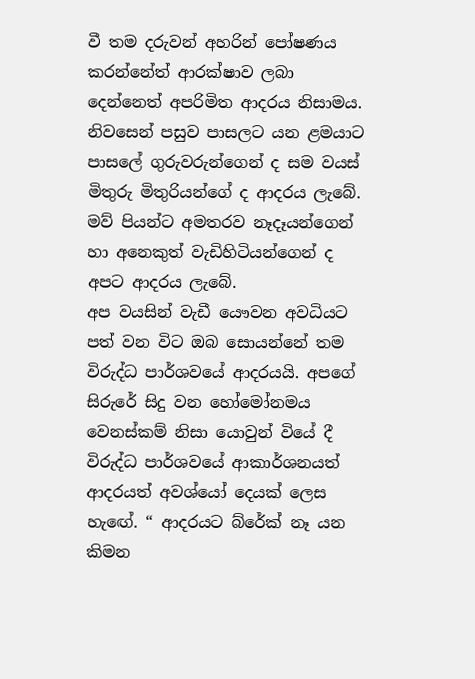වී තම දරුවන් අහරින් පෝෂණය කරන්නේත් ආරක්ෂාව ලබා දෙන්නෙත් අපරිමිත ආදරය නිසාමය.
නිවසෙන් පසුව පාසලට යන ළමයාට පාසලේ ගුරුවරුන්ගෙන් ද සම වයස් මිතුරු මිතුරියන්ගේ ද ආදරය ලැබේ. මව් පියන්ට අමතරව නෑදෑයන්ගෙන් හා අනෙකුත් වැඩිහිටියන්ගෙන් ද අපට ආදරය ලැබේ.
අප වයසින් වැඩී යෞවන අවධියට පත් වන විට ඔබ සොයන්නේ තම විරුද්ධ පාර්ශවයේ ආදරයයි. අපගේ සිරුරේ සිදු වන හෝමෝනමය වෙනස්කම් නිසා යොවුන් වියේ දී විරුද්ධ පාර්ශවයේ ආකාර්ශනයත් ආදරයත් අවශ්යෝ දෙයක් ලෙස හැඟේ. “ ආදරයට බ්රේක් නෑ යන කිමන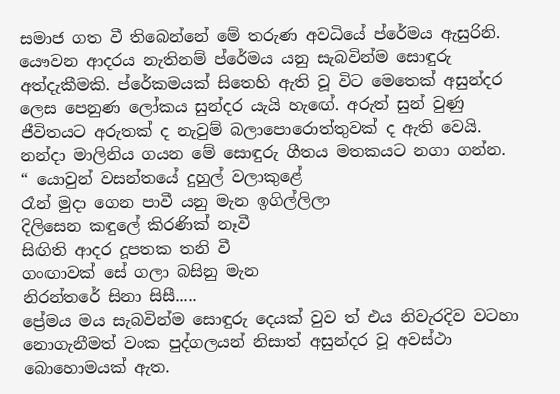සමාජ ගත වී තිබෙන්නේ මේ තරුණ අවධියේ ප්රේ‍මය ඇසුරිනි.
යෞවන ආදරය නැතිනම් ප්රේ‍මය යනු සැබවින්ම සොඳුරු අත්දැකීමකි. ප්රේකමයක් සිතෙහි ඇති වූ විට මෙතෙක් අසුන්දර ලෙස පෙනුණ ලෝකය සුන්දර යැයි හැඟේ. අරුත් සුන් වුණු ජීවිතයට අරුතක් ද නැවුම් බලාපොරොත්තුවක් ද ඇති වෙයි.
නන්දා මාලිනිය ගයන මේ සොඳුරු ගීතය මතකයට නගා ගන්න.
“ යොවුන් වසන්තයේ දුහුල් වලාකුළේ
රෑන් මුදා ගෙන පාවී යනු මැන ඉගිල්ලිලා
දිලිසෙන කඳුලේ කිරණික් නෑවී
සිඟිති ආදර දූපතක තනි වී
ගංඟාවක් සේ ගලා බසිනු මැන
නිරන්තරේ සිනා සිසී.....
ප්‍රේමය මය සැබවින්ම සොඳුරු දෙයක් වුව ත් එය නිවැරදිව වටහා නොගැනීමත් වංක පුද්ගලයන් නිසාත් අසුන්දර වූ අවස්ථා බොහොමයක් ඇත.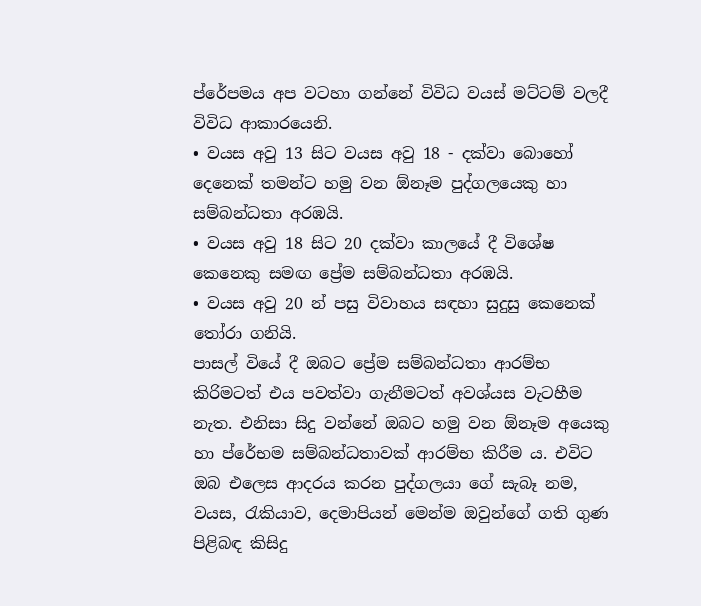ප්රේපමය අප වටහා ගන්නේ විවිධ වයස් මට්ටම් වලදී විවිධ ආකාරයෙනි.
• වයස අවු 13 සිට වයස අවු 18 - දක්වා බොහෝ දෙනෙක් තමන්ට හමු වන ඕනෑම පුද්ගලයෙකු හා සම්බන්ධතා අරඹයි.
• වයස අවු 18 සිට 20 දක්වා කාලයේ දී විශේෂ කෙනෙකු සමඟ ප්‍රේම සම්බන්ධතා අරඹයි.
• වයස අවු 20 න් පසු විවාහය සඳහා සුදුසු කෙනෙක් තෝරා ගනියි.
පාසල් වියේ දී ඔබට ප්‍රේම සම්බන්ධතා ආරම්භ කිරිමටත් එය පවත්වා ගැනීමටත් අවශ්යස වැටහීම නැත. එනිසා සිදු වන්නේ ඔබට හමු වන ඕනෑම අයෙකු හා ප්රේභම සම්බන්ධතාවක් ආරම්භ කිරීම ය. එවිට ඔබ එලෙස ආදරය කරන පුද්ගලයා ගේ සැබෑ නම, වයස, රැකියාව, දෙමාපියන් මෙන්ම ඔවුන්ගේ ගති ගුණ පිළිබඳ කිසිදු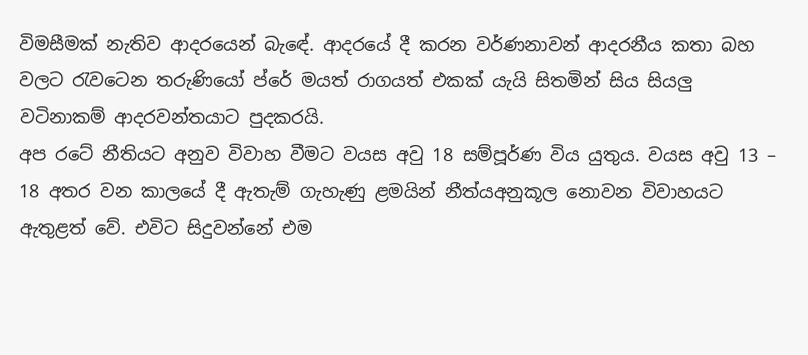විමසීමක් නැතිව ආදරයෙන් බැඳේ. ආදරයේ දී කරන වර්ණනාවන් ආදරනීය කතා බහ වලට රැවටෙන තරුණියෝ ප්රේ මයත් රාගයත් එකක් යැයි සිතමින් සිය සියලු වටිනාකම් ආදරවන්තයාට පුදකරයි.
අප රටේ නීතියට අනුව විවාහ වීමට වයස අවු 18 සම්පූර්ණ විය යුතුය. වයස අවු 13 – 18 අතර වන කාලයේ දී ඇතැම් ගැහැණු ළමයින් නීත්යඅනුකූල නොවන විවාහයට ඇතුළත් වේ. එවිට සිදුවන්නේ එම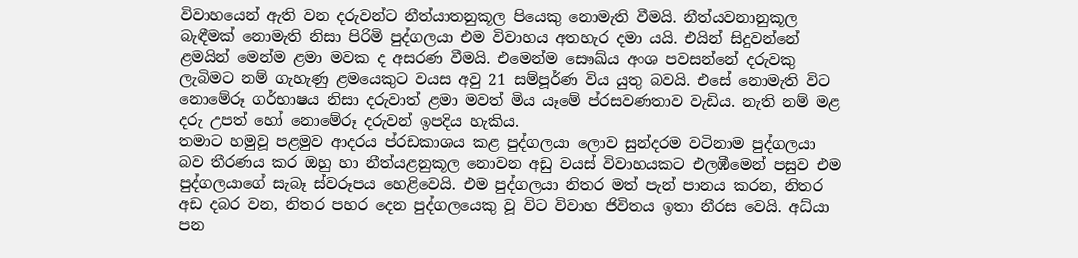විවාහයෙන් ඇති වන දරුවන්ට නීත්යාතනුකූල පියෙකු නොමැති වීමයි. නීත්යවනානුකූල බැඳීමක් නොමැති නිසා පිරිමි පුද්ගලයා එම විවාහය අතහැර දමා යයි. එයින් සිදුවන්නේ ළමයින් මෙන්ම ළමා මවක ද අසරණ වීමයි. එමෙන්ම සෞඛ්ය අංශ පවසන්නේ දරුවකු ලැබිමට නම් ගැහැණු ළමයෙකුට වයස අවු 21 සම්පූර්ණ විය යුතු බවයි. එසේ නොමැති විට නොමේරූ ගර්භාෂය නිසා දරුවාත් ළමා මවත් මිය යෑමේ ප්රසවණතාව වැඩිය. නැති නම් මළ දරු උපත් හෝ නොමේරූ දරුවන් ඉපදිය හැකිය.
තමාට හමුවූ පළමුව ආදරය ප්රඩකාශය කළ පුද්ගලයා ලොව සුන්දරම වටිනාම පුද්ගලයා බව තීරණය කර ඔහු හා නීත්යළනුකූල නොවන අඩු වයස් විවාහයකට එලඹීමෙන් පසුව එම පුද්ගලයාගේ සැබෑ ස්වරූපය හෙළිවෙයි. එම පුද්ගලයා නිතර මත් පැන් පානය කරන, නිතර අඩ දබර වන, නිතර පහර දෙන පුද්ගලයෙකු වූ විට විවාහ ජිවිතය ඉතා නීරස වෙයි. අධ්යා පන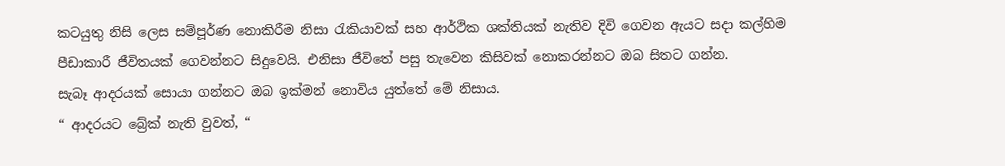කටයුතු නිසි ලෙස සම්පූර්ණ නොකිරීම නිසා රැකියාවක් සහ ආර්ථික ශක්තියක් නැතිව දිවි ගෙවන ඇයට සදා කල්හිම පීඩාකාරී ජීවිතයක් ගෙවන්නට සිදුවෙයි. එනිසා ජීවිතේ පසු තැවෙන කිසිවක් නොකරන්නට ඔබ සිතට ගන්න.
සැබෑ ආදරයක් සොයා ගන්නට ඔබ ඉක්මන් නොවිය යුත්තේ මේ නිසාය.
“ ආදරයට බ්‍රේක් නැති වුවත්, “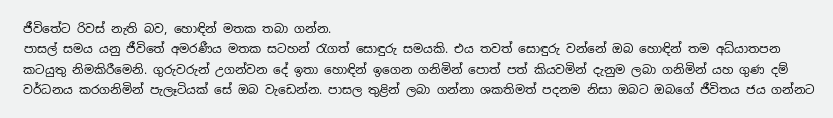ජීවිතේට රිවස් නැති බව, හොඳින් මතක තබා ගන්න.
පාසල් සමය යනු ජීවිතේ අමරණීය මතක සටහන් රැගත් සොඳුරු සමයකි. එය තවත් සොඳුරු වන්නේ ඔබ හොඳින් තම අධ්යාතපන කටයුතු නිමකිරීමෙනි. ගුරුවරුන් උගන්වන දේ ඉතා හොඳින් ඉගෙන ගනිමින් පොත් පත් කියවමින් දැනුම ලබා ගනිමින් යහ ගුණ දම් වර්ධනය කරගනිමින් පැලෑටියක් සේ ඔබ වැඩෙන්න. පාසල තුළින් ලබා ගන්නා ශකතිමත් පදනම නිසා ඔබට ඔබගේ ජීවිතය ජය ගන්නට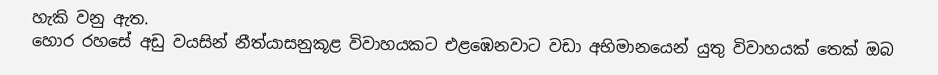හැකි වනු ඇත.
හොර රහසේ අඩු වයසින් නීත්යාසනුකූළ විවාහයකට එළඹෙනවාට වඩා අභිමානයෙන් යුතු විවාහයක් තෙක් ඔබ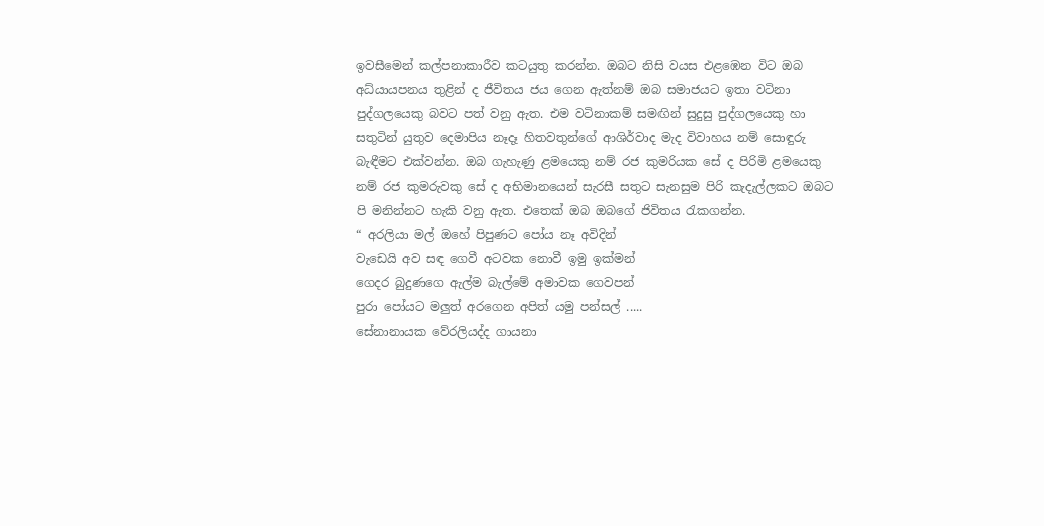ඉවසීමෙන් කල්පනාකාරීව කටයුතු කරන්න. ඔබට නිසි වයස එළඹෙන විට ඔබ අධ්යායපනය තුළින් ද ජීවිතය ජය ගෙන ඇත්නම් ඔබ සමාජයට ඉතා වටිනා පුද්ගලයෙකු බවට පත් වනු ඇත. එම වටිනාකම් සමඟින් සුදුසු පුද්ගලයෙකු හා සතුටින් යුතුව දෙමාපිය නෑදෑ හිතවතුන්ගේ ආශිර්වාද මැද විවාහය නම් සොඳුරු බැඳීමට එක්වන්න. ඔබ ගැහැණු ළමයෙකු නම් රජ කුමරියක සේ ද පිරිමි ළමයෙකු නම් රජ කුමරුවකු සේ ද අභිමානයෙන් සැරසී සතුට සැනසුම පිරි කැදැල්ලකට ඔබට පි මනින්නට හැකි වනු ඇත. එතෙක් ඔබ ඔබගේ ජිවිතය රැකගන්න.
“ අරලියා මල් ඔහේ පිපුණට පෝය නෑ අවිදින්
වැඩෙයි අව සඳ ගෙවී අටවක නොවී ඉමු ඉක්මන්
ගෙදර බුදුණගෙ ඇල්ම බැල්මේ අමාවක ගෙවපන්
පුරා පෝයට මලුත් අරගෙන අපිත් යමු පන්සල් .....
සේනානායක වේරලියද්ද ගායනා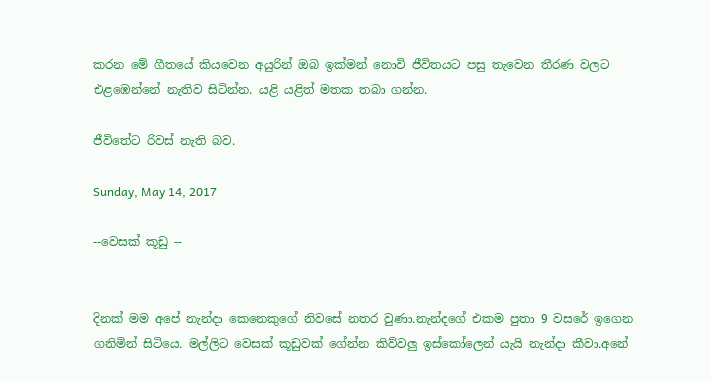කරන මේ ගීතයේ කියවෙන අයුරින් ඔබ ඉක්මන් නොවි ජීවිතයට පසු තැවෙන තීරණ වලට එළඹෙන්නේ නැතිව සිටින්න. යළි යළිත් මතක තබා ගන්න.

ජීවිතේට රිවස් නැති බව.

Sunday, May 14, 2017

--වෙසක් කූඩු --


දිනක් මම අපේ නැන්දා කෙනෙකුගේ නිවසේ නතර වුණා.නැන්දගේ එකම පුතා 9 වසරේ ඉගෙන ගනිමින් සිටියෙ. මල්ලිට වෙසක් කූඩුවක් ගේන්න කිව්වලු ඉස්කෝලෙන් යැයි නැන්දා කීවා.අනේ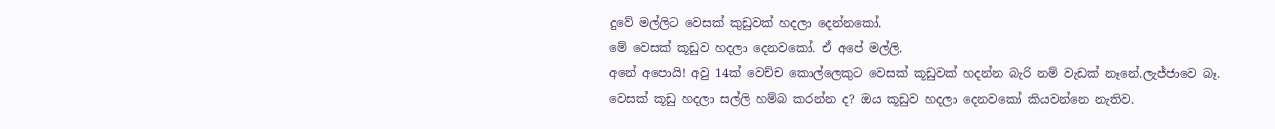දුවේ මල්ලිට වෙසක් කුඩුවක් හදලා දෙන්නකෝ.
මේ වෙසක් කූඩුව හදලා දෙනවකෝ. ඒ අපේ මල්ලි.
අනේ අපොයි! අවු 14ක් වෙච්ච කොල්ලෙකුට වෙසක් කූඩුවක් හදන්න බැරි නම් වැඩක් නෑනේ.ලැජ්ජාවෙ බෑ.
වෙසක් කූඩු හදලා සල්ලි හම්බ කරන්න ද? ඔය කූඩුව හදලා දෙනවකෝ කියවන්නෙ නැතිව.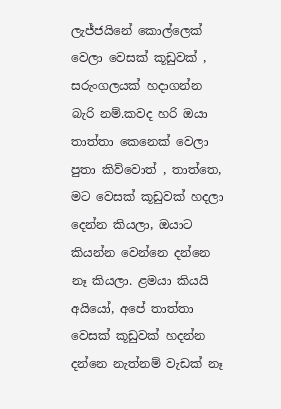ලැජ්ජයිනේ කොල්ලෙක් වෙලා වෙසක් කූඩුවක් , සරුංගලයක් හදාගන්න බැරි නම්.කවද හරි ඔයා තාත්තා කෙනෙක් වෙලා පුතා කිව්වොත් , තාත්තෙ, මට වෙසක් කූඩුවක් හදලා දෙන්න කියලා, ඔයාට කියන්න වෙන්නෙ දන්නෙ නෑ කියලා. ළමයා කියයි අයියෝ, අපේ තාත්තා වෙසක් කූඩුවක් හදන්න දන්නෙ නැත්නම් වැඩක් නෑ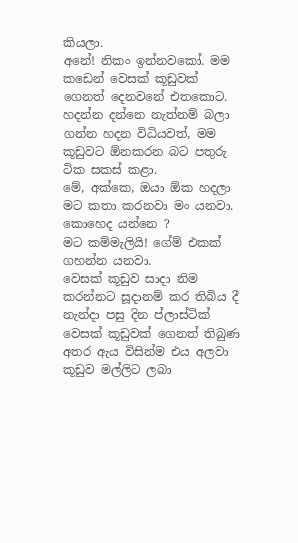කියලා.
අනේ! නිකං ඉන්නවකෝ. මම කඩෙන් වෙසක් කූඩුවක් ගෙනත් දෙනවනේ එතකොට.
හදන්න දන්නෙ නැත්නම් බලා ගන්න හදන විධියවත්, මම කූඩුවට ඕනකරන බට පතුරු ටික සකස් කළා.
මේ, අක්කෙ, ඔයා ඕක හදලා මට කතා කරනවා මං යනවා.
කොහෙද යන්නෙ ?
මට කම්මැලියි! ගේම් එකක් ගහන්න යනවා.
වෙසක් කූඩුව සාදා නිම කරන්නට සූදානම් කර තිබිය දී නැන්දා පසු දින ප්ලාස්ටික් වෙසක් කූඩුවක් ගෙනත් තිබුණ අතර ඇය විසින්ම එය අලවා කූඩුව මල්ලිට ලබා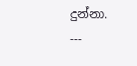දුන්නා.
---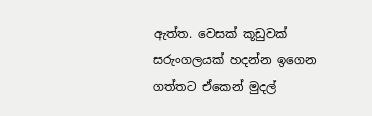ඇත්ත. වෙසක් කූඩුවක් සරුංගලයක් හදන්න ඉගෙන ගත්තට ඒකෙන් මුදල්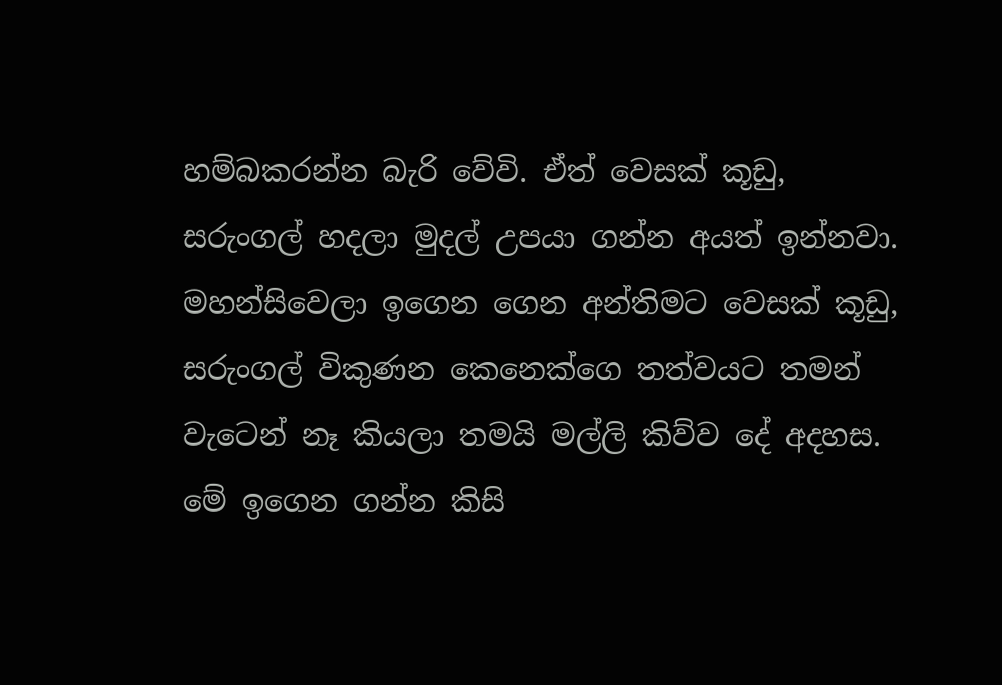හම්බකරන්න බැරි වේවි. ඒත් වෙසක් කූඩු, සරුංගල් හදලා මුදල් උපයා ගන්න අයත් ඉන්නවා. මහන්සිවෙලා ඉගෙන ගෙන අන්තිමට වෙසක් කූඩු, සරුංගල් විකුණන කෙනෙක්ගෙ තත්වයට තමන් වැටෙන් නෑ කියලා තමයි මල්ලි කිව්ව දේ අදහස.
මේ ඉගෙන ගන්න කිසි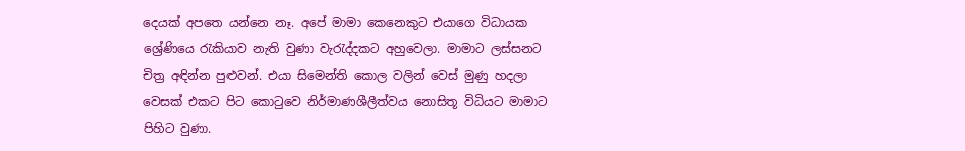දෙයක් අපතෙ යන්නෙ නෑ. අපේ මාමා කෙනෙකුට එයාගෙ විධායක ශ්‍රේණියෙ රැකියාව නැති වුණා වැරැද්දකට අහුවෙලා. මාමාට ලස්සනට චිත්‍ර අ‍ඳින්න පුළුවන්. එයා සිමෙන්ති කොල වලින් වෙස් මුණු හදලා වෙසක් එකට පිට කොටුවෙ නිර්මාණශීලීත්වය නොසිතූ විධියට මාමාට පිහිට වුණා.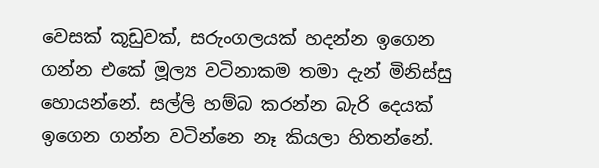වෙසක් කූඩුවක්, සරුංගලයක් හදන්න ඉගෙන ගන්න එකේ මූල්‍ය වටිනාකම තමා දැන් මිනිස්සු හොයන්නේ. සල්ලි හම්බ කරන්න බැරි දෙයක් ඉගෙන ගන්න වටින්නෙ නෑ කියලා හිතන්නේ.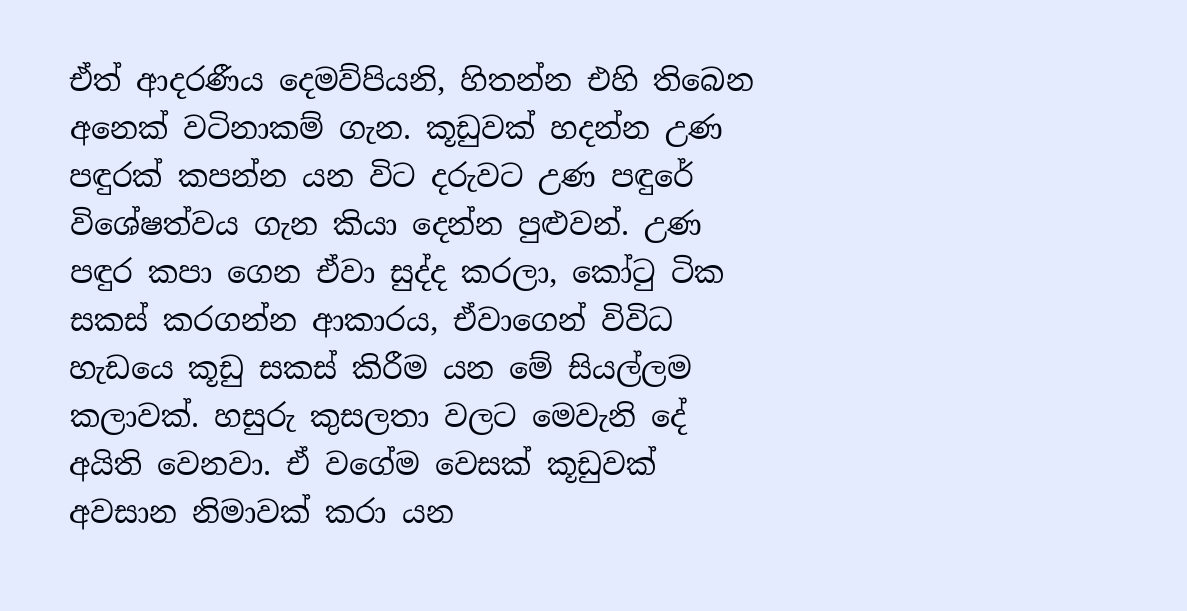ඒත් ආදරණීය දෙමව්පියනි, හිතන්න එහි තිබෙන අනෙක් වටිනාකම් ගැන. කූඩුවක් හදන්න උණ පඳුරක් කපන්න යන විට දරුවට උණ පඳුරේ විශේෂත්වය ගැන කියා දෙන්න පුළුවන්. උණ පඳුර කපා ගෙන ඒවා සුද්ද කරලා, කෝටු ටික සකස් කරගන්න ආකාරය, ඒවාගෙන් විවිධ හැඩයෙ කූඩු සකස් කිරීම යන මේ සියල්ලම කලාවක්. හසුරු කුසලතා වලට මෙවැනි දේ අයිති වෙනවා. ඒ වගේම වෙසක් කූඩුවක් අවසාන නිමාවක් කරා යන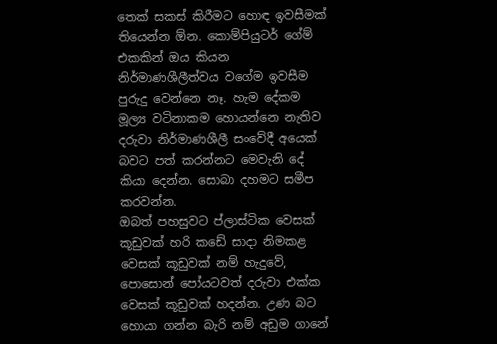තෙක් සකස් කිරීමට හොඳ ඉවසීමක් තියෙන්න ඕන. කොම්පියුටර් ගේම් එකකින් ඔය කියන නිර්මාණශීලීත්වය වගේම ඉවසීම පුරුදු වෙන්නෙ නෑ. හැම දේකම මූල්‍ය වටිනාකම හොයන්නෙ නැතිව දරුවා නිර්මාණශීලී සංවේදී අයෙක් බවට පත් කරන්නට මෙවැනි දේ කියා දෙන්න. සොබා දහමට සමීප කරවන්න.
ඔබත් පහසුවට ප්ලාස්ටික වෙසක් කූඩුවක් හරි කඩේ සාදා නිමකළ වෙසක් කූඩුවක් නම් හැදුවේ, පොසොන් පෝයටවත් දරුවා එක්ක වෙසක් කූඩුවක් හදන්න. උණ බට හොයා ගන්න බැරි නම් අඩුම ගානේ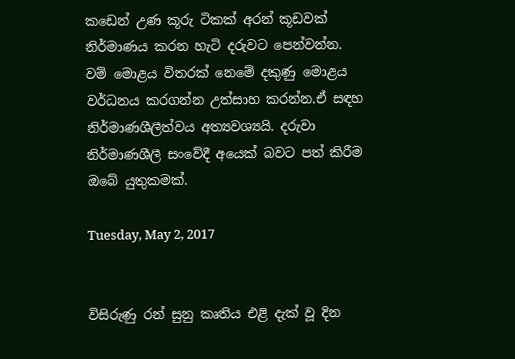කඩෙන් උණ කූරු ටිකක් අරන් කූඩවක් නිර්මාණය කරන හැටි දරුවට පෙන්වන්න.
වම් මොළය විතරක් නෙමේ දකුණු මොළය වර්ධනය කරගන්න උත්සාහ කරන්න.ඒ සඳහ නිර්මාණශීලීත්වය අත්‍යවශ්‍යයි. දරුවා නිර්මාණශීලී සංවේදී අයෙක් බවට පත් කිරීම ඔබේ යුතුකමක්.

Tuesday, May 2, 2017


විසිරුණු රන් සුනු කෘතිය එළි දැක් වූ දින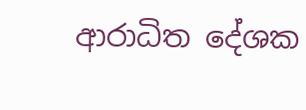ආරාධිත දේශක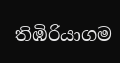තිඹිරියාගම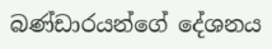බණ්ඩාරයන්ගේ දේශනය